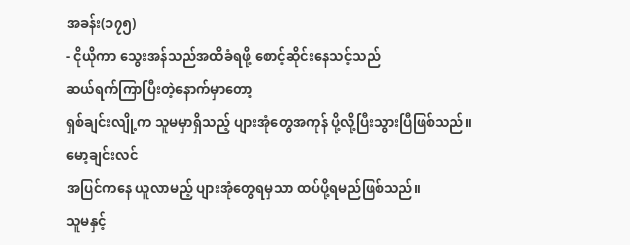အခန်း(၁၇၅)
- ငိုယိုကာ သွေးအန်သည်အထိခံရဖို့ စောင့်ဆိုင်းနေသင့်သည်
ဆယ်ရက်ကြာပြီးတဲ့နောက်မှာတော့
ရှစ်ချင်းလျို့က သူမမှာရှိသည့် ပျားအုံတွေအကုန် ပို့လို့ပြီးသွားပြီဖြစ်သည်။
မော့ချင်းလင်
အပြင်ကနေ ယူလာမည့် ပျားအုံတွေရမှသာ ထပ်ပို့ရမည်ဖြစ်သည်။
သူမနှင့်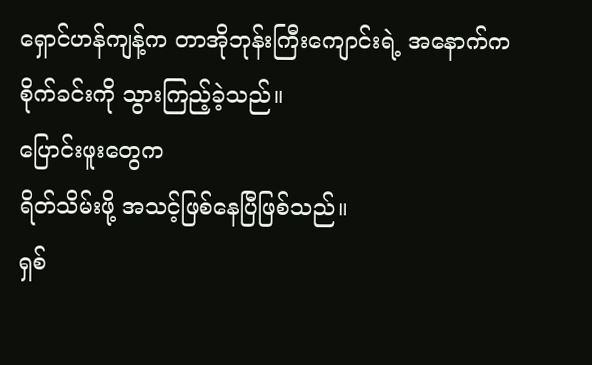ရှောင်ဟန်ကျန့်က တာအိုဘုန်းကြီးကျောင်းရဲ့ အနောက်က စိုက်ခင်းကို သွားကြည့်ခဲ့သည်။
ပြောင်းဖူးတွေက
ရိတ်သိမ်းဖို့ အသင့်ဖြစ်နေပြီဖြစ်သည်။
ရှစ်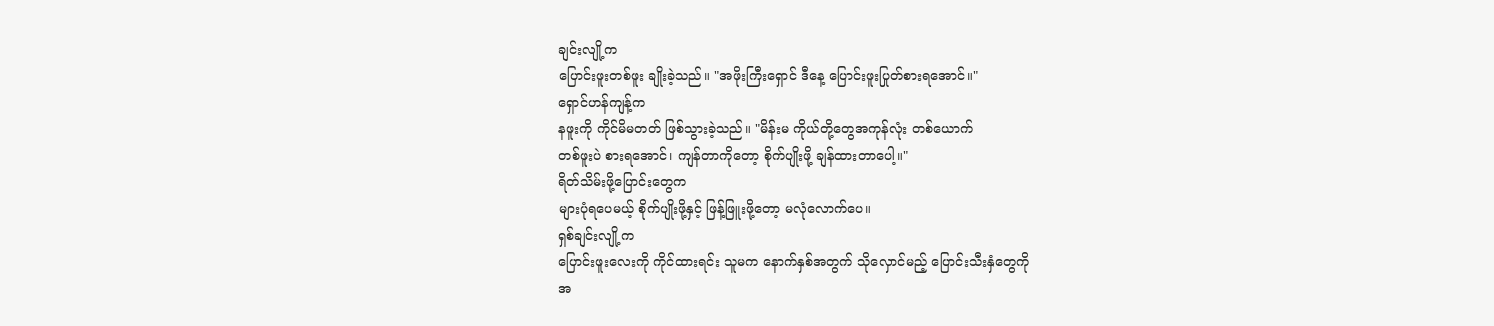ချင်းလျို့က
ပြောင်းဖူးတစ်ဖူး ချိုးခဲ့သည်။ "အဖိုးကြီးရှောင် ဒီနေ့ ပြောင်းဖူးပြုတ်စားရအောင်။"
ရှောင်ဟန်ကျန့်က
နဖူးကို ကိုင်မိမတတ် ဖြစ်သွားခဲ့သည်။ "မိန်းမ ကိုယ်တို့တွေအကုန်လုံး တစ်ယောက်
တစ်ဖူးပဲ စားရအောင်၊ ကျန်တာကိုတော့ စိုက်ပျိုးဖို့ ချန်ထားတာပေါ့။"
ရိတ်သိမ်းဖို့ပြောင်းတွေက
များပုံရပေမယ့် စိုက်ပျိုးဖို့နှင့် ဖြန့်ဖြူးဖို့တော့ မလုံလောက်ပေ။
ရှစ်ချင်းလျို့က
ပြောင်းဖူးလေးကို ကိုင်ထားရင်း သူမက နောက်နှစ်အတွက် သိုလှောင်မည့် ပြောင်းသီးနှံတွေကို
အ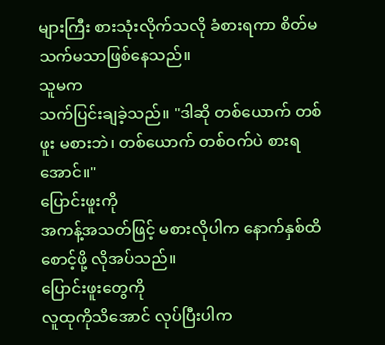များကြီး စားသုံးလိုက်သလို ခံစားရကာ စိတ်မသက်မသာဖြစ်နေသည်။
သူမက
သက်ပြင်းချခဲ့သည်။ "ဒါဆို တစ်ယောက် တစ်ဖူး မစားဘဲ၊ တစ်ယောက် တစ်ဝက်ပဲ စားရအောင်။"
ပြောင်းဖူးကို
အကန့်အသတ်ဖြင့် မစားလိုပါက နောက်နှစ်ထိ စောင့်ဖို့ လိုအပ်သည်။
ပြောင်းဖူးတွေကို
လူထုကိုသိအောင် လုပ်ပြီးပါက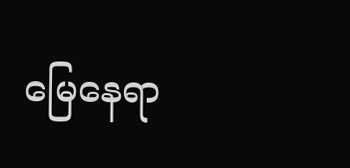မြေနေရာ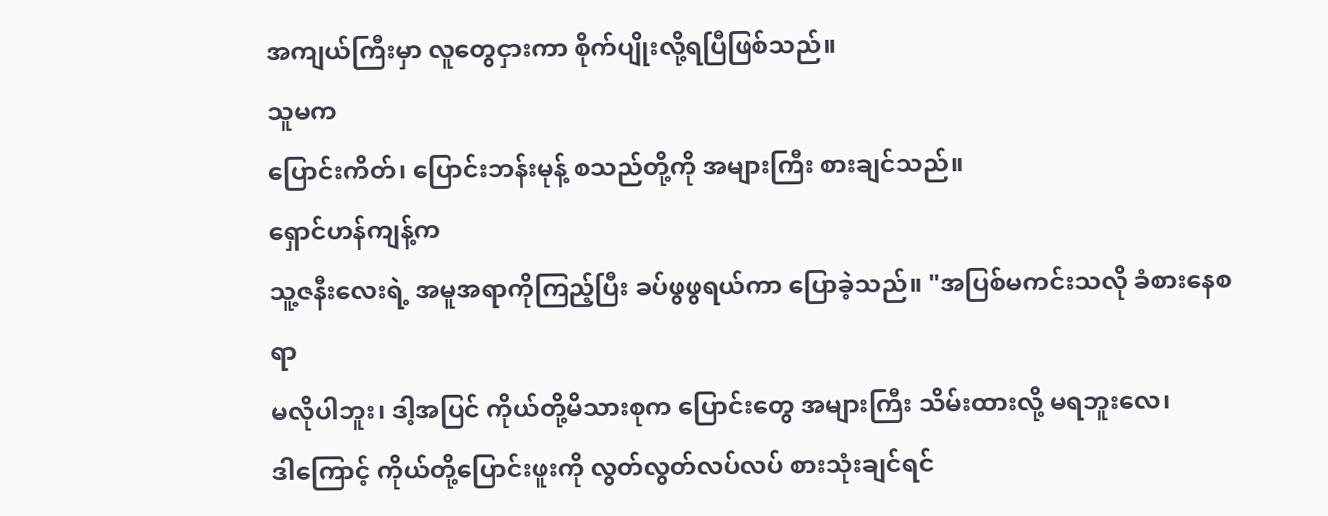အကျယ်ကြီးမှာ လူတွေငှားကာ စိုက်ပျိုးလို့ရပြီဖြစ်သည်။
သူမက
ပြောင်းကိတ်၊ ပြောင်းဘန်းမုန့် စသည်တို့ကို အများကြီး စားချင်သည်။
ရှောင်ဟန်ကျန့်က
သူ့ဇနီးလေးရဲ့ အမူအရာကိုကြည့်ပြီး ခပ်ဖွဖွရယ်ကာ ပြောခဲ့သည်။ "အပြစ်မကင်းသလို ခံစားနေစရာ
မလိုပါဘူး၊ ဒါ့အပြင် ကိုယ်တို့မိသားစုက ပြောင်းတွေ အများကြီး သိမ်းထားလို့ မရဘူးလေ၊
ဒါကြောင့် ကိုယ်တို့ပြောင်းဖူးကို လွတ်လွတ်လပ်လပ် စားသုံးချင်ရင်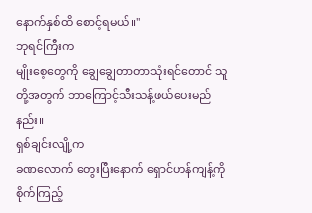နောက်နှစ်ထိ စောင့်ရမယ်။"
ဘုရင်ကြီးက
မျိုးစေ့တွေကို ချွေချွေတာတာသုံးရင်တောင် သူတို့အတွက် ဘာကြောင့်သီးသန့်ဖယ်ပေးမည်နည်း။
ရှစ်ချင်းလျို့က
ခဏလောက် တွေးပြီးနောက် ရှောင်ဟန်ကျန့်ကို စိုက်ကြည့်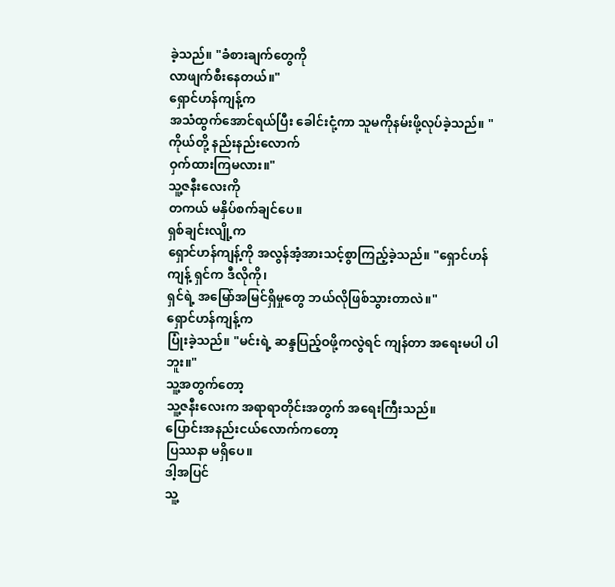ခဲ့သည်။ "ခံစားချက်တွေကို
လာဖျက်စီးနေတယ်။"
ရှောင်ဟန်ကျန့်က
အသံထွက်အောင်ရယ်ပြီး ခေါင်းငုံ့ကာ သူမကိုနမ်းဖို့လုပ်ခဲ့သည်။ "ကိုယ်တို့ နည်းနည်းလောက်
ဝှက်ထားကြမလား။"
သူ့ဇနီးလေးကို
တကယ် မနှိပ်စက်ချင်ပေ။
ရှစ်ချင်းလျို့က
ရှောင်ဟန်ကျန့်ကို အလွန်အံ့အားသင့်စွာကြည့်ခဲ့သည်။ "ရှောင်ဟန်ကျန့် ရှင်က ဒီလိုကို၊
ရှင်ရဲ့ အမြော်အမြင်ရှိမှုတွေ ဘယ်လိုဖြစ်သွားတာလဲ။"
ရှောင်ဟန်ကျန့်က
ပြုံးခဲ့သည်။ "မင်းရဲ့ ဆန္ဒပြည့်ဝဖို့ကလွဲရင် ကျန်တာ အရေးမပါ ပါဘူး။"
သူ့အတွက်တော့
သူ့ဇနီးလေးက အရာရာတိုင်းအတွက် အရေးကြီးသည်။
ပြောင်းအနည်းငယ်လောက်ကတော့
ပြဿနာ မရှိပေ။
ဒါ့အပြင်
သူ့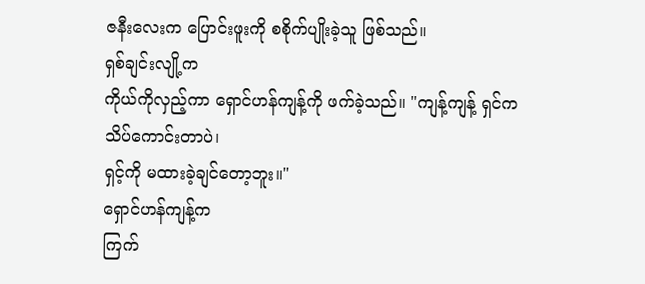ဇနီးလေးက ပြောင်းဖူးကို စစိုက်ပျိုးခဲ့သူ ဖြစ်သည်။
ရှစ်ချင်းလျို့က
ကိုယ်ကိုလှည့်ကာ ရှောင်ဟန်ကျန့်ကို ဖက်ခဲ့သည်။ "ကျန့်ကျန့် ရှင်က သိပ်ကောင်းတာပဲ၊
ရှင့်ကို မထားခဲ့ချင်တော့ဘူး။"
ရှောင်ဟန်ကျန့်က
ကြက်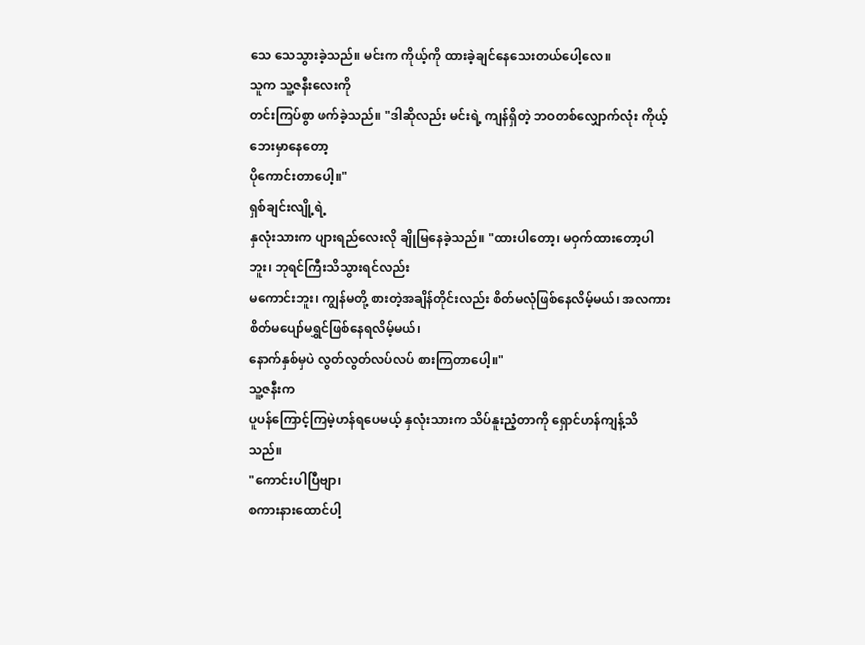သေ သေသွားခဲ့သည်။ မင်းက ကိုယ့်ကို ထားခဲ့ချင်နေသေးတယ်ပေါ့လေ။
သူက သူ့ဇနီးလေးကို
တင်းကြပ်စွာ ဖက်ခဲ့သည်။ "ဒါဆိုလည်း မင်းရဲ့ ကျန်ရှိတဲ့ ဘဝတစ်လျှောက်လုံး ကိုယ့်ဘေးမှာနေတော့
ပိုကောင်းတာပေါ့။"
ရှစ်ချင်းလျို့ရဲ့
နှလုံးသားက ပျားရည်လေးလို ချိုမြနေခဲ့သည်။ "ထားပါတော့၊ မဝှက်ထားတော့ပါဘူး၊ ဘုရင်ကြီးသိသွားရင်လည်း
မကောင်းဘူး၊ ကျွန်မတို့ စားတဲ့အချိန်တိုင်းလည်း စိတ်မလုံဖြစ်နေလိမ့်မယ်၊ အလကား စိတ်မပျော်မရွှင်ဖြစ်နေရလိမ့်မယ်၊
နောက်နှစ်မှပဲ လွတ်လွတ်လပ်လပ် စားကြတာပေါ့။"
သူ့ဇနီးက
ပူပန်ကြောင့်ကြမဲ့ဟန်ရပေမယ့် နှလုံးသားက သိပ်နူးညံ့တာကို ရှောင်ဟန်ကျန့်သိသည်။
"ကောင်းပါပြီဗျာ၊
စကားနားထောင်ပါ့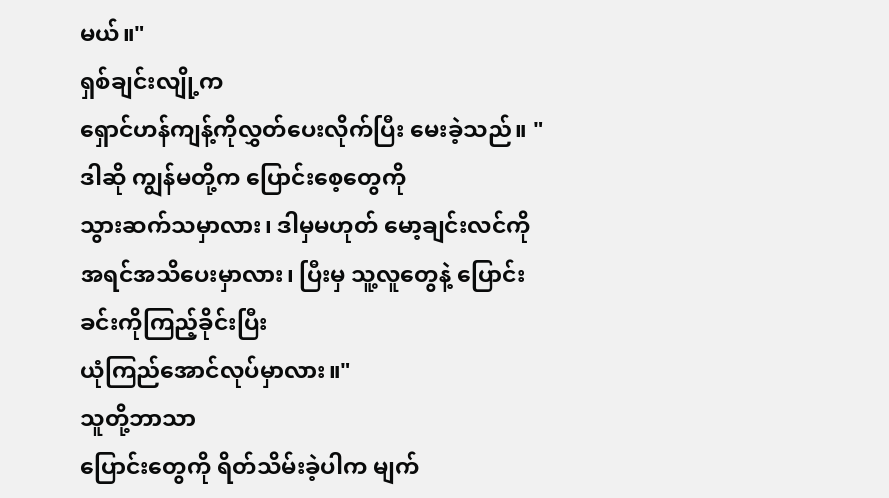မယ်။"
ရှစ်ချင်းလျို့က
ရှောင်ဟန်ကျန့်ကိုလွှတ်ပေးလိုက်ပြီး မေးခဲ့သည်။ "ဒါဆို ကျွန်မတို့က ပြောင်းစေ့တွေကို
သွားဆက်သမှာလား၊ ဒါမှမဟုတ် မော့ချင်းလင်ကို အရင်အသိပေးမှာလား၊ ပြီးမှ သူ့လူတွေနဲ့ ပြောင်းခင်းကိုကြည့်ခိုင်းပြီး
ယုံကြည်အောင်လုပ်မှာလား။"
သူတို့ဘာသာ
ပြောင်းတွေကို ရိတ်သိမ်းခဲ့ပါက မျက်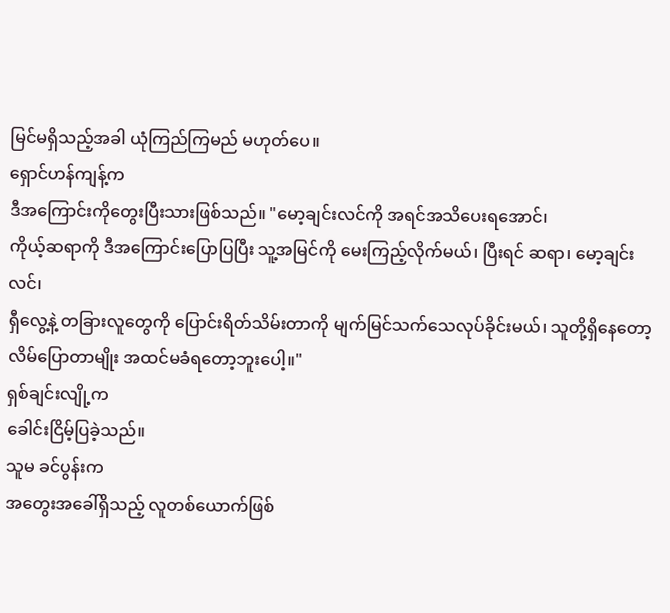မြင်မရှိသည့်အခါ ယုံကြည်ကြမည် မဟုတ်ပေ။
ရှောင်ဟန်ကျန့်က
ဒီအကြောင်းကိုတွေးပြီးသားဖြစ်သည်။ "မော့ချင်းလင်ကို အရင်အသိပေးရအောင်၊
ကိုယ့်ဆရာကို ဒီအကြောင်းပြောပြပြီး သူ့အမြင်ကို မေးကြည့်လိုက်မယ်၊ ပြီးရင် ဆရာ၊ မော့ချင်းလင်၊
ရှီလွေ့နဲ့ တခြားလူတွေကို ပြောင်းရိတ်သိမ်းတာကို မျက်မြင်သက်သေလုပ်ခိုင်းမယ်၊ သူတို့ရှိနေတော့
လိမ်ပြောတာမျိုး အထင်မခံရတော့ဘူးပေါ့။"
ရှစ်ချင်းလျို့က
ခေါင်းငြိမ့်ပြခဲ့သည်။
သူမ ခင်ပွန်းက
အတွေးအခေါ်ရှိသည့် လူတစ်ယောက်ဖြစ်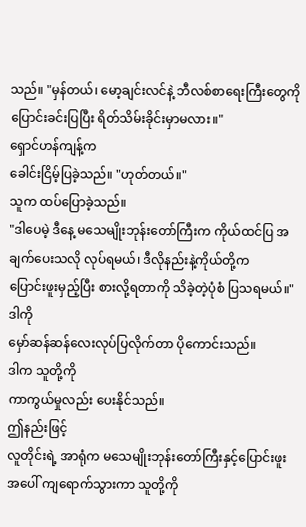သည်။ "မှန်တယ်၊ မော့ချင်းလင်နဲ့ ဘီလစ်စာရေးကြီးတွေကို
ပြောင်းခင်းပြပြီး ရိတ်သိမ်းခိုင်းမှာမလား။"
ရှောင်ဟန်ကျန့်က
ခေါင်းငြိမ့်ပြခဲ့သည်။ "ဟုတ်တယ်။"
သူက ထပ်ပြောခဲ့သည်။
"ဒါပေမဲ့ ဒီနေ့ မသေမျိုးဘုန်းတော်ကြီးက ကိုယ်ထင်ပြ အချက်ပေးသလို လုပ်ရမယ်၊ ဒီလိုနည်းနဲ့ကိုယ်တို့က
ပြောင်းဖူးမှည့်ပြီး စားလို့ရတာကို သိခဲ့တဲ့ပုံစံ ပြသရမယ်။"
ဒါကို
မှော်ဆန်ဆန်လေးလုပ်ပြလိုက်တာ ပိုကောင်းသည်။
ဒါက သူတို့ကို
ကာကွယ်မှုလည်း ပေးနိုင်သည်။
ဤနည်းဖြင့်
လူတိုင်းရဲ့ အာရုံက မသေမျိုးဘုန်းတော်ကြီးနှင့်ပြောင်းဖူးအပေါ် ကျရောက်သွားကာ သူတို့ကို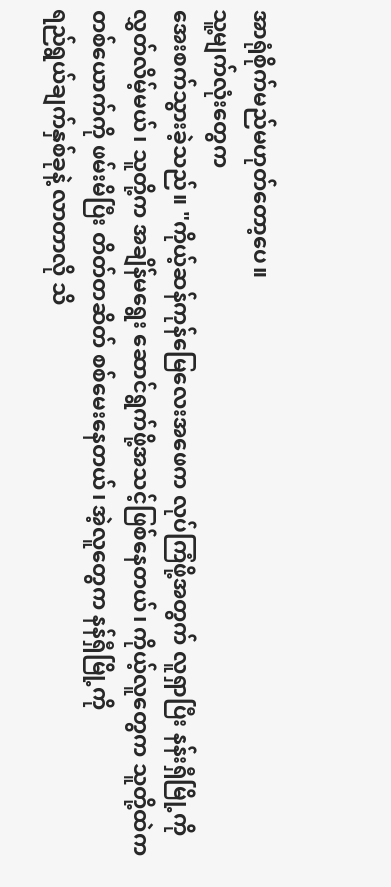အာရုံစိုက်မည်မဟုတ်တော့ပေ။
သူ့မျက်လုံးတွေက
အေးစက်သွားခဲ့သည်။ "ကိုယ့်ဆန်ကုန်မြေလေးအဖေက လုပ်ကြံဖို့အတွက် လူရှာပြီး နန်းရှီမြို့ကို
လွှတ်လိမ့်မယ်၊ သူတို့က အချိန်မရွေး ဆောင်ရွက်ဖို့အသင့်ဖြစ်နေတယ်၊ ကိုယ့်လူတွေက သူတို့ထဲက
တစ်ယောက်ကို ဖမ်းမိပြီး တိတ်တဆိတ် စစ်မေးနေတယ်၊ အဲ့လူတွေက နန်ရှီမြို့ကို
ရည်ရွယ်ချက်နှစ်ခုနဲ့ လာတာလို သိ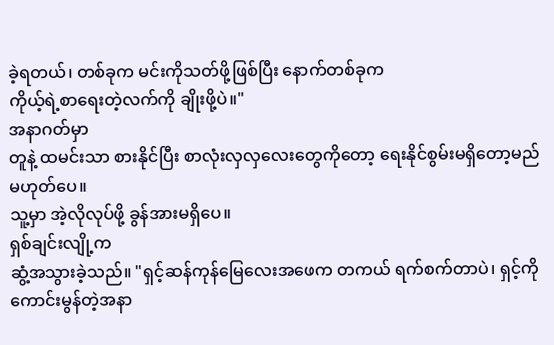ခဲ့ရတယ်၊ တစ်ခုက မင်းကိုသတ်ဖို့ဖြစ်ပြီး နောက်တစ်ခုက
ကိုယ့်ရဲ့စာရေးတဲ့လက်ကို ချိုးဖို့ပဲ။"
အနာဂတ်မှာ
တူနဲ့ ထမင်းသာ စားနိုင်ပြီး စာလုံးလှလှလေးတွေကိုတော့ ရေးနိုင်စွမ်းမရှိတော့မည် မဟုတ်ပေ။
သူ့မှာ အဲ့လိုလုပ်ဖို့ ခွန်အားမရှိပေ။
ရှစ်ချင်းလျို့က
ဆွံ့အသွားခဲ့သည်။ "ရှင့်ဆန်ကုန်မြေလေးအဖေက တကယ် ရက်စက်တာပဲ၊ ရှင့်ကိုကောင်းမွန်တဲ့အနာ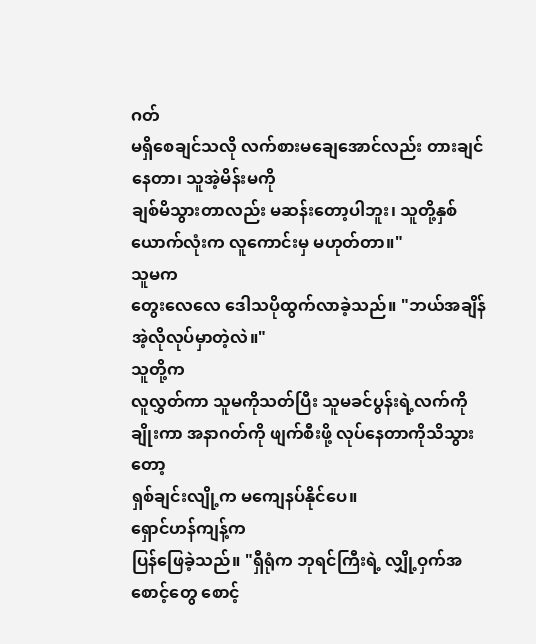ဂတ်
မရှိစေချင်သလို လက်စားမချေအောင်လည်း တားချင်နေတာ၊ သူအဲ့မိန်းမကို
ချစ်မိသွားတာလည်း မဆန်းတော့ပါဘူး၊ သူတို့နှစ်ယောက်လုံးက လူကောင်းမှ မဟုတ်တာ။"
သူမက
တွေးလေလေ ဒေါသပိုထွက်လာခဲ့သည်။ "ဘယ်အချိန် အဲ့လိုလုပ်မှာတဲ့လဲ။"
သူတို့က
လူလွှတ်ကာ သူမကိုသတ်ပြီး သူမခင်ပွန်းရဲ့လက်ကိုချိုးကာ အနာဂတ်ကို ဖျက်စီးဖို့ လုပ်နေတာကိုသိသွားတော့
ရှစ်ချင်းလျို့က မကျေနပ်နိုင်ပေ။
ရှောင်ဟန်ကျန့်က
ပြန်ဖြေခဲ့သည်။ "ရှီရုံက ဘုရင်ကြီးရဲ့ လျှို့ဝှက်အစောင့်တွေ စောင့်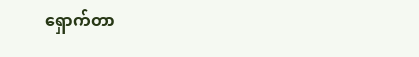ရှောက်တာ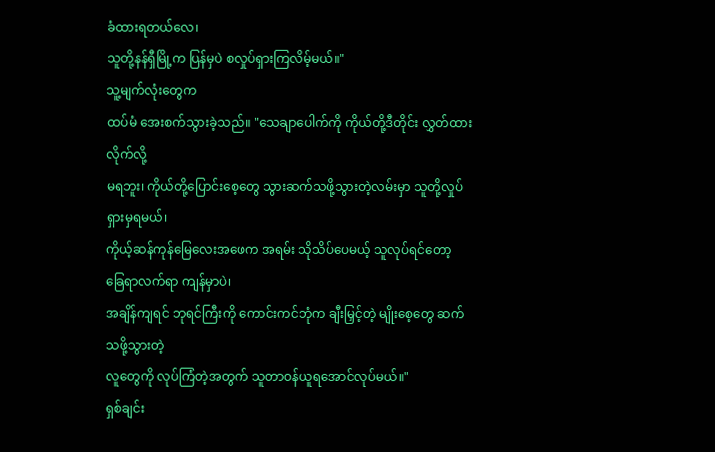ခံထားရတယ်လေ၊
သူတို့နန်ရှီမြို့က ပြန်မှပဲ စလှုပ်ရှားကြလိမ့်မယ်။"
သူ့မျက်လုံးတွေက
ထပ်မံ အေးစက်သွားခဲ့သည်။ "သေချာပေါက်ကို ကိုယ်တို့ဒီတိုင်း လွှတ်ထားလိုက်လို့
မရဘူး၊ ကိုယ်တို့ပြောင်းစေ့တွေ သွားဆက်သဖို့သွားတဲ့လမ်းမှာ သူတို့လှုပ်ရှားမှရမယ်၊
ကိုယ့်ဆန်ကုန်မြေလေးအဖေက အရမ်း သိုသိပ်ပေမယ့် သူလုပ်ရင်တော့ ခြေရာလက်ရာ ကျန်မှာပဲ၊
အချိန်ကျရင် ဘုရင်ကြီးကို ကောင်းကင်ဘုံက ချီးမြှင့်တဲ့ မျိုးစေ့တွေ ဆက်သဖို့သွားတဲ့
လူတွေကို လုပ်ကြံတဲ့အတွက် သူတာဝန်ယူရအောင်လုပ်မယ်။"
ရှစ်ချင်း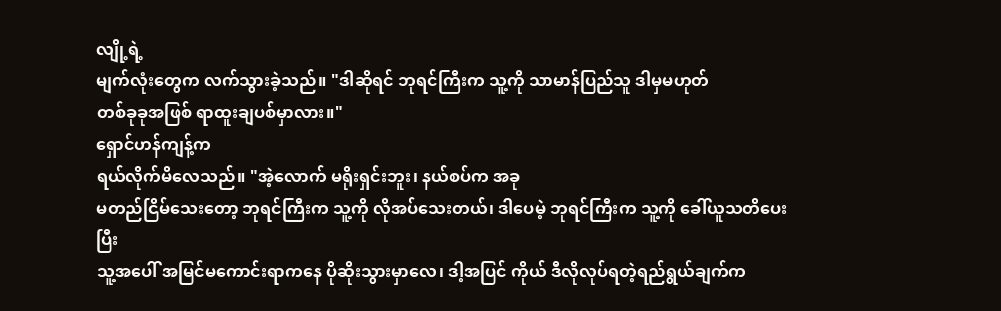လျို့ရဲ့
မျက်လုံးတွေက လက်သွားခဲ့သည်။ "ဒါဆိုရင် ဘုရင်ကြီးက သူ့ကို သာမာန်ပြည်သူ ဒါမှမဟုတ်
တစ်ခုခုအဖြစ် ရာထူးချပစ်မှာလား။"
ရှောင်ဟန်ကျန့်က
ရယ်လိုက်မိလေသည်။ "အဲ့လောက် မရိုးရှင်းဘူး၊ နယ်စပ်က အခု
မတည်ငြိမ်သေးတော့ ဘုရင်ကြီးက သူ့ကို လိုအပ်သေးတယ်၊ ဒါပေမဲ့ ဘုရင်ကြီးက သူ့ကို ခေါ်ယူသတိပေးပြီး
သူ့အပေါ် အမြင်မကောင်းရာကနေ ပိုဆိုးသွားမှာလေ၊ ဒါ့အပြင် ကိုယ် ဒီလိုလုပ်ရတဲ့ရည်ရွယ်ချက်က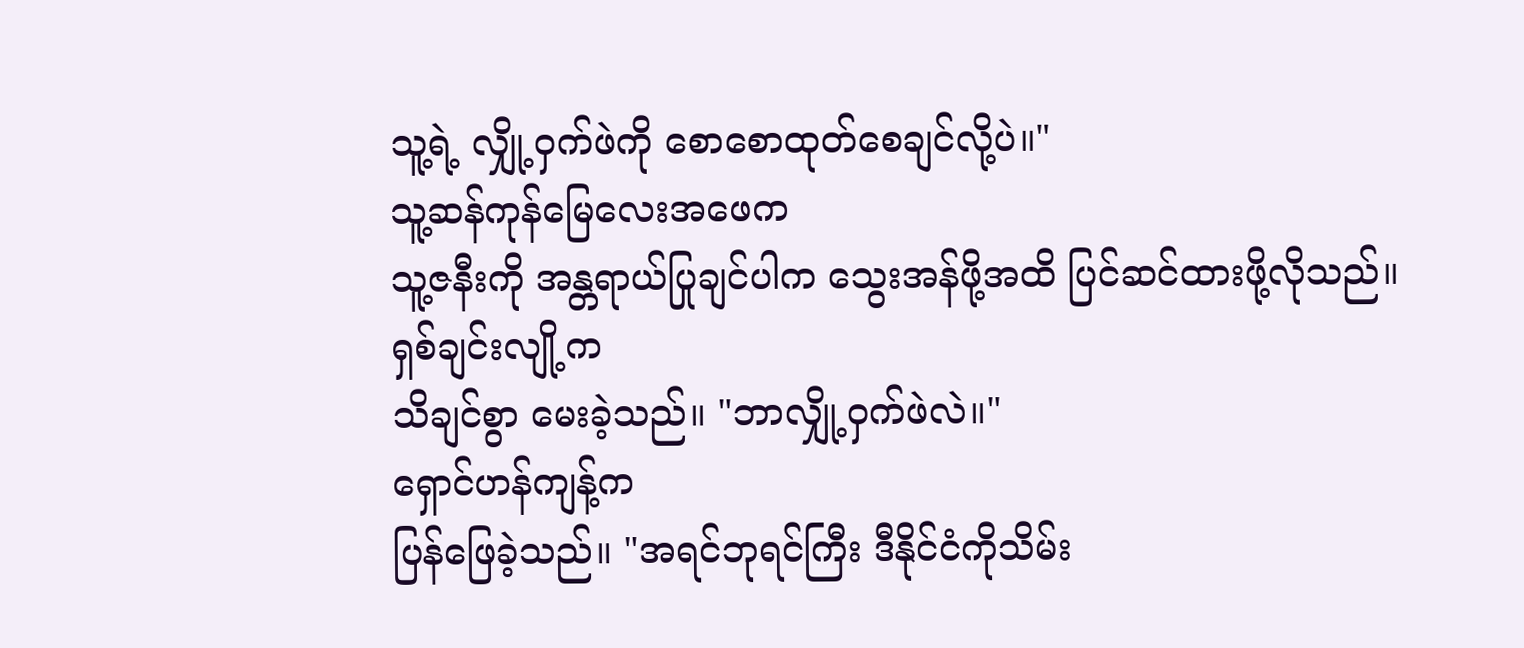သူ့ရဲ့ လျှို့ဝှက်ဖဲကို စောစောထုတ်စေချင်လို့ပဲ။"
သူ့ဆန်ကုန်မြေလေးအဖေက
သူ့ဇနီးကို အန္တရာယ်ပြုချင်ပါက သွေးအန်ဖို့အထိ ပြင်ဆင်ထားဖို့လိုသည်။
ရှစ်ချင်းလျို့က
သိချင်စွာ မေးခဲ့သည်။ "ဘာလျှို့ဝှက်ဖဲလဲ။"
ရှောင်ဟန်ကျန့်က
ပြန်ဖြေခဲ့သည်။ "အရင်ဘုရင်ကြီး ဒီနိုင်ငံကိုသိမ်း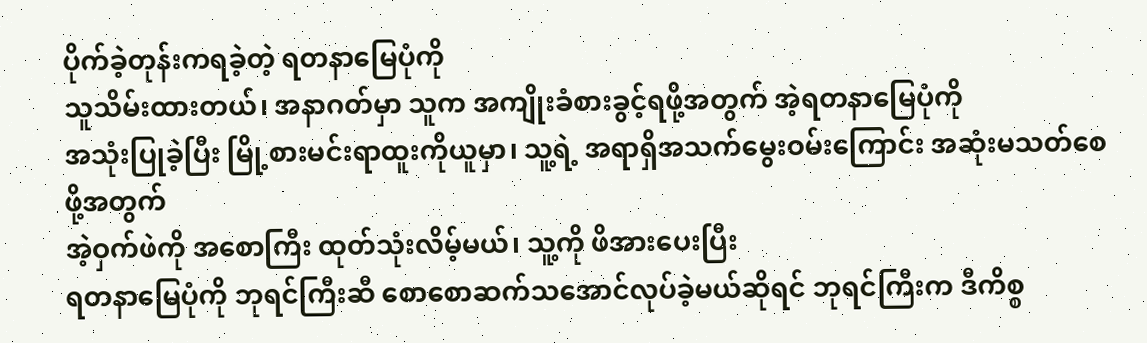ပိုက်ခဲ့တုန်းကရခဲ့တဲ့ ရတနာမြေပုံကို
သူသိမ်းထားတယ်၊ အနာဂတ်မှာ သူက အကျိုးခံစားခွင့်ရဖို့အတွက် အဲ့ရတနာမြေပုံကို
အသုံးပြုခဲ့ပြီး မြို့စားမင်းရာထူးကိုယူမှာ၊ သူ့ရဲ့ အရာရှိအသက်မွေးဝမ်းကြောင်း အဆုံးမသတ်စေဖို့အတွက်
အဲ့ဝှက်ဖဲကို အစောကြီး ထုတ်သုံးလိမ့်မယ်၊ သူ့ကို ဖိအားပေးပြီး
ရတနာမြေပုံကို ဘုရင်ကြီးဆီ စောစောဆက်သအောင်လုပ်ခဲ့မယ်ဆိုရင် ဘုရင်ကြီးက ဒီကိစ္စ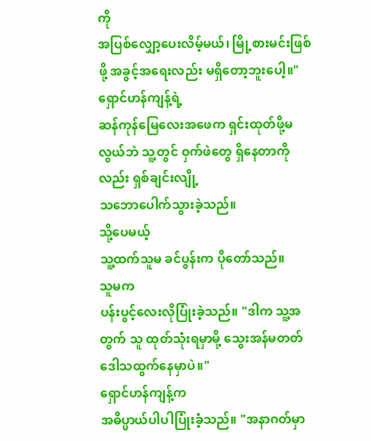ကို
အပြစ်လျှော့ပေးလိမ့်မယ်၊ မြို့စားမင်းဖြစ်ဖို့ အခွင့်အရေးလည်း မရှိတော့ဘူးပေါ့။"
ရှောင်ဟန်ကျန့်ရဲ့
ဆန်ကုန်မြေလေးအဖေက ရှင်းထုတ်ဖို့မလွယ်ဘဲ သူ့တွင် ဝှက်ဖဲတွေ ရှိနေတာကိုလည်း ရှစ်ချင်းလျို့
သဘောပေါက်သွားခဲ့သည်။
သို့ပေမယ့်
သူ့ထက်သူမ ခင်ပွန်းက ပိုတော်သည်။
သူမက
ပန်းပွင့်လေးလိုပြုံးခဲ့သည်။ "ဒါက သူ့အတွက် သူ ထုတ်သုံးရမှာမို့ သွေးအန်မတတ် ဒေါသထွက်နေမှာပဲ။"
ရှောင်ဟန်ကျန့်က
အဓိပ္ပာယ်ပါပါပြုံးခံ့သည်။ "အနာဂတ်မှာ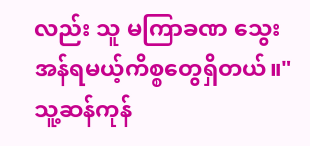လည်း သူ မကြာခဏ သွေးအန်ရမယ့်ကိစ္စတွေရှိတယ်။"
သူ့ဆန်ကုန်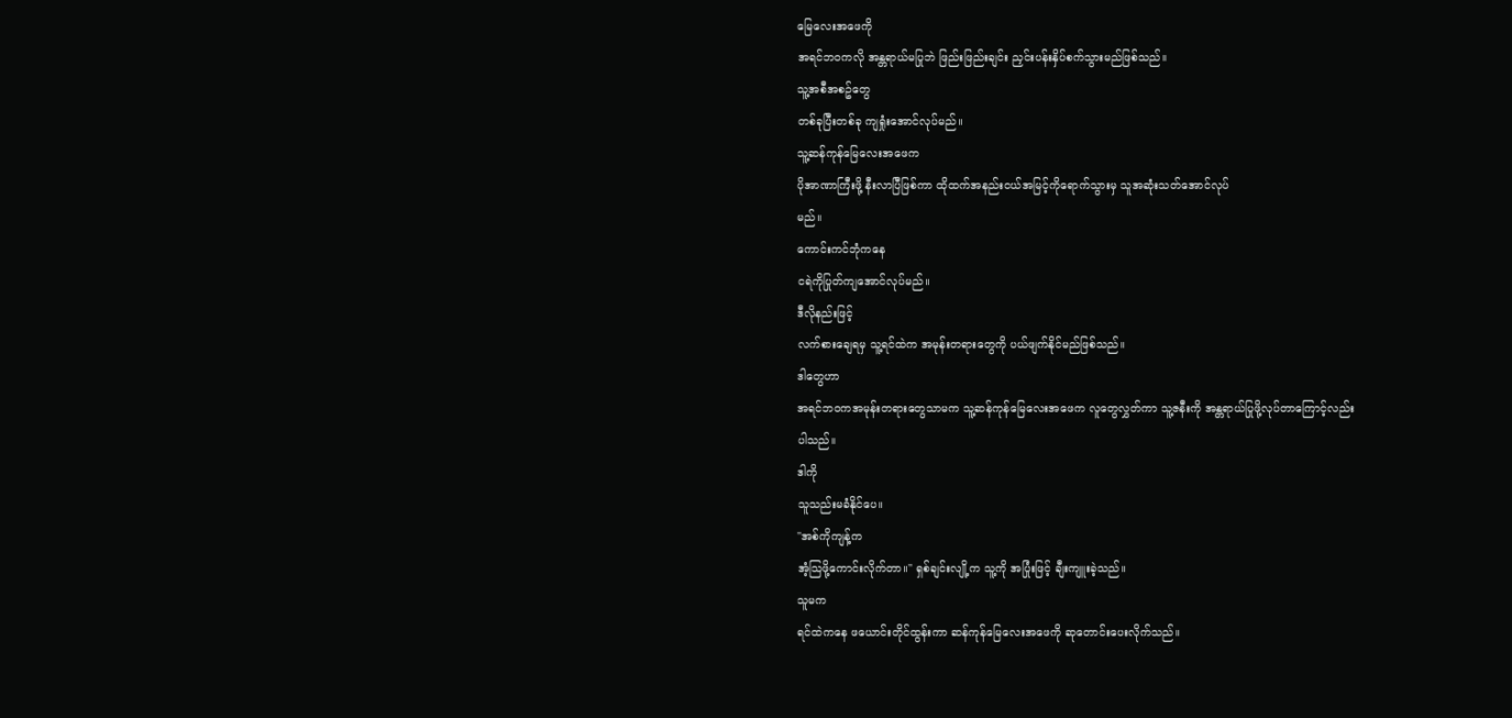မြေလေးအဖေကို
အရင်ဘဝကလို အန္တရာယ်မပြုဘဲ ဖြည်းဖြည်းချင်း ညှင်းပန်းနှိပ်စက်သွားမည်ဖြစ်သည်။
သူ့အစီအစဥ်တွေ
တစ်ခုပြီးတစ်ခု ကျရှုံးအောင်လုပ်မည်။
သူ့ဆန်ကုန်မြေလေးအဖေက
ပိုအာဏာကြီးဖို့ နီးလာပြီဖြစ်ကာ ထိုထက်အနည်းငယ်အမြင့်ကိုရောက်သွားမှ သူအဆုံးသတ်အောင်လုပ်
မည်။
ကောင်းကင်ဘုံကနေ
ငရဲကိုပြုတ်ကျအောင်လုပ်မည်။
ဒီလိုနည်းဖြင့်
လက်စားချေရမှ သူ့ရင်ထဲက အမုန်းတရားတွေကို ပယ်ဖျက်နိုင်မည်ဖြစ်သည်။
ဒါတွေဟာ
အရင်ဘဝကအမုန်းတရားတွေသာမက သူ့ဆန်ကုန်မြေလေးအဖေက လူတွေလွှတ်ကာ သူ့ဇနီးကို အန္တရာယ်ပြုဖို့လုပ်တာကြောင့်လည်း
ပါသည်။
ဒါကို
သူသည်းမခံနိုင်ပေ။
"အစ်ကိုကျန့်က
အံ့သြဖို့ကောင်းလိုက်တာ။" ရှစ်ချင်းလျို့က သူ့ကို အပြုံးဖြင့် ချီးကျူးခဲ့သည်။
သူမက
ရင်ထဲကနေ ဖယောင်းတိုင်ထွန်းကာ ဆန်ကုန်မြေလေးအဖေကို ဆုတောင်းပေးလိုက်သည်။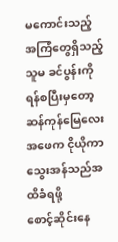မကောင်းသည့်
အကြံတွေရှိသည့် သူမ ခင်ပွန်းကို ရန်စပြီးမှတော့ ဆန်ကုန်မြေလေးအဖေက ငိုယိုကာ သွေးအန်သည်အထိခံရဖို့
စောင့်ဆိုင်းနေ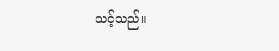သင့်သည်။